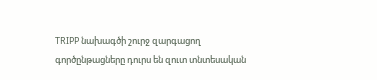TRIPP նախագծի շուրջ զարգացող գործընթացները դուրս են զուտ տնտեսական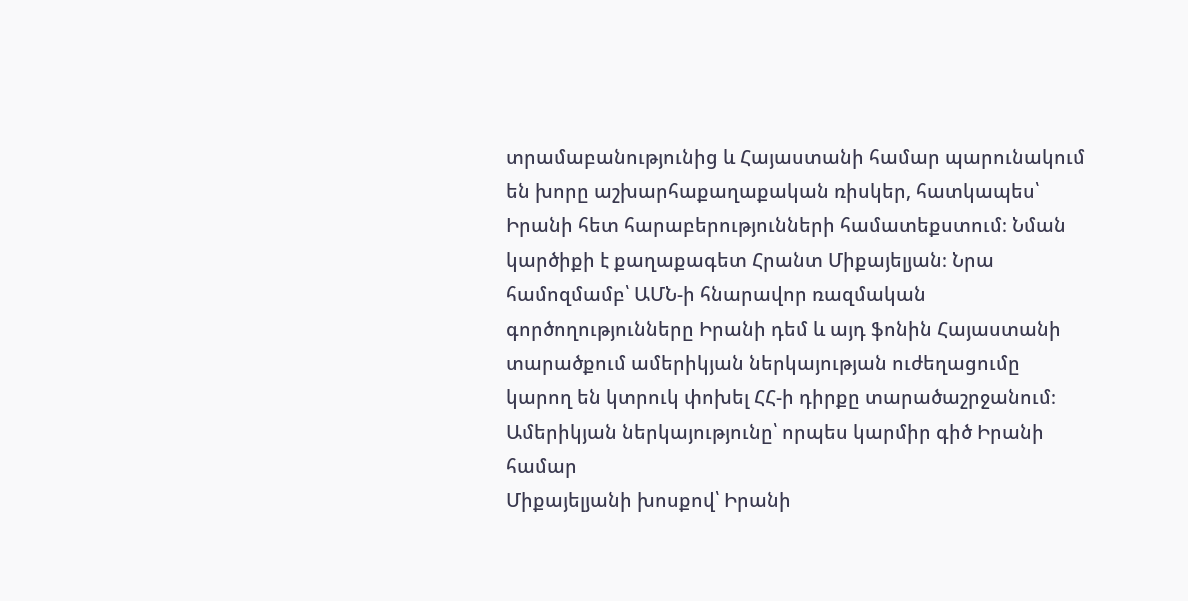տրամաբանությունից և Հայաստանի համար պարունակում են խորը աշխարհաքաղաքական ռիսկեր, հատկապես՝ Իրանի հետ հարաբերությունների համատեքստում։ Նման կարծիքի է քաղաքագետ Հրանտ Միքայելյան։ Նրա համոզմամբ՝ ԱՄՆ-ի հնարավոր ռազմական գործողությունները Իրանի դեմ և այդ ֆոնին Հայաստանի տարածքում ամերիկյան ներկայության ուժեղացումը կարող են կտրուկ փոխել ՀՀ-ի դիրքը տարածաշրջանում։
Ամերիկյան ներկայությունը՝ որպես կարմիր գիծ Իրանի համար
Միքայելյանի խոսքով՝ Իրանի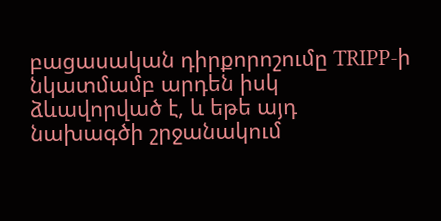բացասական դիրքորոշումը TRIPP-ի նկատմամբ արդեն իսկ ձևավորված է, և եթե այդ նախագծի շրջանակում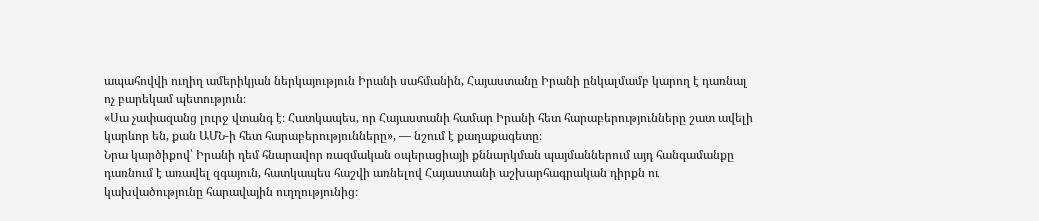ապահովվի ուղիղ ամերիկյան ներկայություն Իրանի սահմանին, Հայաստանը Իրանի ընկալմամբ կարող է դառնալ ոչ բարեկամ պետություն։
«Սա չափազանց լուրջ վտանգ է։ Հատկապես, որ Հայաստանի համար Իրանի հետ հարաբերությունները շատ ավելի կարևոր են, քան ԱՄՆ-ի հետ հարաբերությունները», — նշում է քաղաքագետը։
Նրա կարծիքով՝ Իրանի դեմ հնարավոր ռազմական օպերացիայի քննարկման պայմաններում այդ հանգամանքը դառնում է առավել զգայուն, հատկապես հաշվի առնելով Հայաստանի աշխարհագրական դիրքն ու կախվածությունը հարավային ուղղությունից։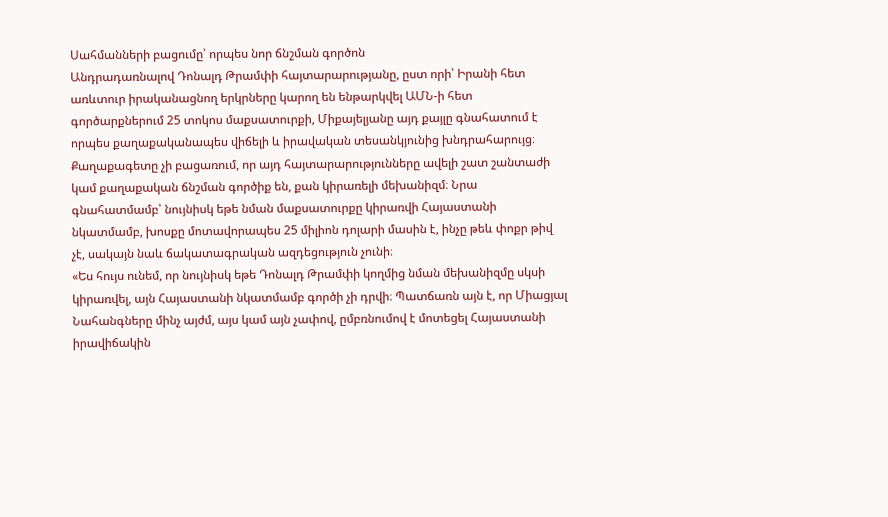Սահմանների բացումը՝ որպես նոր ճնշման գործոն
Անդրադառնալով Դոնալդ Թրամփի հայտարարությանը, ըստ որի՝ Իրանի հետ առևտուր իրականացնող երկրները կարող են ենթարկվել ԱՄՆ-ի հետ գործարքներում 25 տոկոս մաքսատուրքի, Միքայելյանը այդ քայլը գնահատում է որպես քաղաքականապես վիճելի և իրավական տեսանկյունից խնդրահարույց։
Քաղաքագետը չի բացառում, որ այդ հայտարարությունները ավելի շատ շանտաժի կամ քաղաքական ճնշման գործիք են, քան կիրառելի մեխանիզմ։ Նրա գնահատմամբ՝ նույնիսկ եթե նման մաքսատուրքը կիրառվի Հայաստանի նկատմամբ, խոսքը մոտավորապես 25 միլիոն դոլարի մասին է, ինչը թեև փոքր թիվ չէ, սակայն նաև ճակատագրական ազդեցություն չունի։
«Ես հույս ունեմ, որ նույնիսկ եթե Դոնալդ Թրամփի կողմից նման մեխանիզմը սկսի կիրառվել, այն Հայաստանի նկատմամբ գործի չի դրվի։ Պատճառն այն է, որ Միացյալ Նահանգները մինչ այժմ, այս կամ այն չափով, ըմբռնումով է մոտեցել Հայաստանի իրավիճակին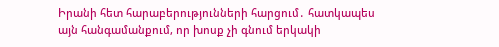Իրանի հետ հարաբերությունների հարցում․ հատկապես այն հանգամանքում, որ խոսք չի գնում երկակի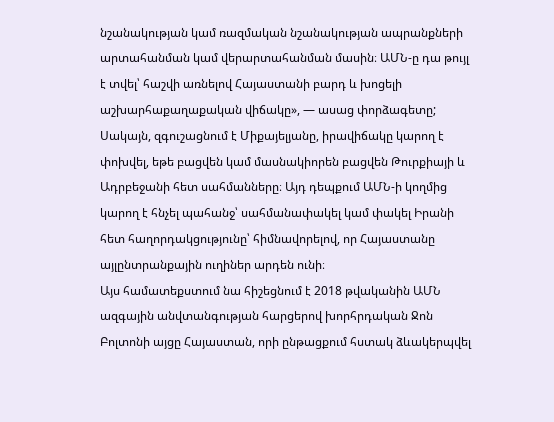նշանակության կամ ռազմական նշանակության ապրանքների արտահանման կամ վերարտահանման մասին։ ԱՄՆ-ը դա թույլ է տվել՝ հաշվի առնելով Հայաստանի բարդ և խոցելի աշխարհաքաղաքական վիճակը», — ասաց փորձագետը;
Սակայն, զգուշացնում է Միքայելյանը, իրավիճակը կարող է փոխվել, եթե բացվեն կամ մասնակիորեն բացվեն Թուրքիայի և Ադրբեջանի հետ սահմանները։ Այդ դեպքում ԱՄՆ-ի կողմից կարող է հնչել պահանջ՝ սահմանափակել կամ փակել Իրանի հետ հաղորդակցությունը՝ հիմնավորելով, որ Հայաստանը այլընտրանքային ուղիներ արդեն ունի։
Այս համատեքստում նա հիշեցնում է 2018 թվականին ԱՄՆ ազգային անվտանգության հարցերով խորհրդական Ջոն Բոլտոնի այցը Հայաստան, որի ընթացքում հստակ ձևակերպվել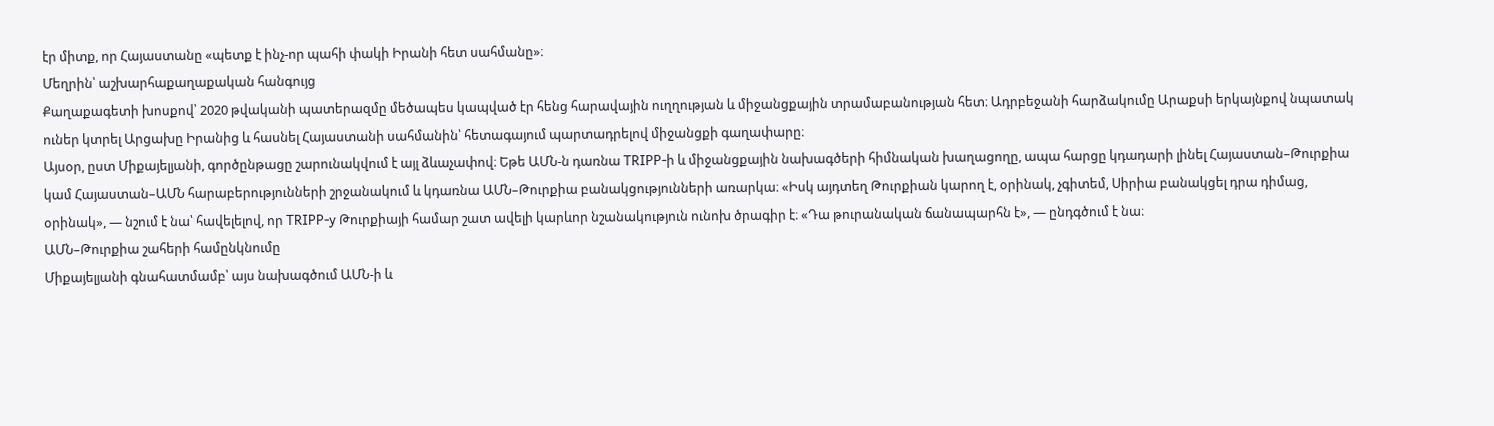էր միտք, որ Հայաստանը «պետք է ինչ-որ պահի փակի Իրանի հետ սահմանը»։
Մեղրին՝ աշխարհաքաղաքական հանգույց
Քաղաքագետի խոսքով՝ 2020 թվականի պատերազմը մեծապես կապված էր հենց հարավային ուղղության և միջանցքային տրամաբանության հետ։ Ադրբեջանի հարձակումը Արաքսի երկայնքով նպատակ ուներ կտրել Արցախը Իրանից և հասնել Հայաստանի սահմանին՝ հետագայում պարտադրելով միջանցքի գաղափարը։
Այսօր, ըստ Միքայելյանի, գործընթացը շարունակվում է այլ ձևաչափով։ Եթե ԱՄՆ-ն դառնա TRIPP-ի և միջանցքային նախագծերի հիմնական խաղացողը, ապա հարցը կդադարի լինել Հայաստան–Թուրքիա կամ Հայաստան–ԱՄՆ հարաբերությունների շրջանակում և կդառնա ԱՄՆ–Թուրքիա բանակցությունների առարկա։ «Իսկ այդտեղ Թուրքիան կարող է, օրինակ, չգիտեմ, Սիրիա բանակցել դրա դիմաց, օրինակ», — նշում է նա՝ հավելելով, որ TRIPP-y Թուրքիայի համար շատ ավելի կարևոր նշանակություն ունոխ ծրագիր է։ «Դա թուրանական ճանապարհն է», — ընդգծում է նա։
ԱՄՆ–Թուրքիա շահերի համընկնումը
Միքայելյանի գնահատմամբ՝ այս նախագծում ԱՄՆ-ի և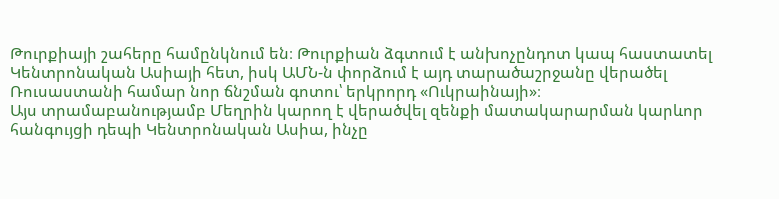Թուրքիայի շահերը համընկնում են։ Թուրքիան ձգտում է անխոչընդոտ կապ հաստատել Կենտրոնական Ասիայի հետ, իսկ ԱՄՆ-ն փորձում է այդ տարածաշրջանը վերածել Ռուսաստանի համար նոր ճնշման գոտու՝ երկրորդ «Ուկրաինայի»։
Այս տրամաբանությամբ Մեղրին կարող է վերածվել զենքի մատակարարման կարևոր հանգույցի դեպի Կենտրոնական Ասիա, ինչը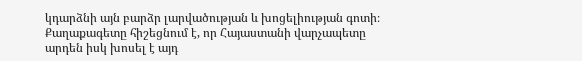կդարձնի այն բարձր լարվածության և խոցելիության գոտի։ Քաղաքագետը հիշեցնում է, որ Հայաստանի վարչապետը արդեն իսկ խոսել է այդ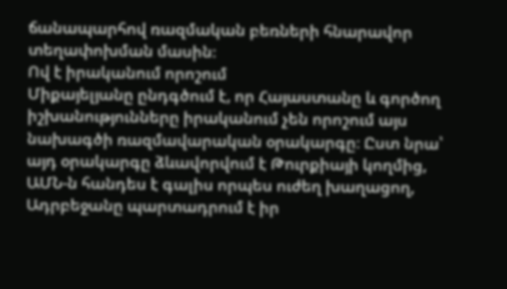ճանապարհով ռազմական բեռների հնարավոր տեղափոխման մասին։
Ով է իրականում որոշում
Միքայելյանը ընդգծում է, որ Հայաստանը և գործող իշխանությունները իրականում չեն որոշում այս նախագծի ռազմավարական օրակարգը։ Ըստ նրա՝ այդ օրակարգը ձևավորվում է Թուրքիայի կողմից, ԱՄՆ-ն հանդես է գալիս որպես ուժեղ խաղացող, Ադրբեջանը պարտադրում է իր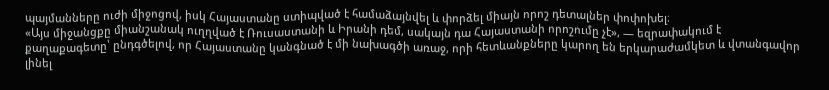պայմանները ուժի միջոցով, իսկ Հայաստանը ստիպված է համաձայնվել և փորձել միայն որոշ դետալներ փոփոխել։
«Այս միջանցքը միանշանակ ուղղված է Ռուսաստանի և Իրանի դեմ, սակայն դա Հայաստանի որոշումը չէ», — եզրափակում է քաղաքագետը՝ ընդգծելով, որ Հայաստանը կանգնած է մի նախագծի առաջ, որի հետևանքները կարող են երկարաժամկետ և վտանգավոր լինել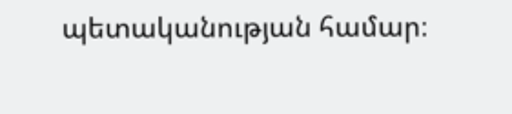պետականության համար։